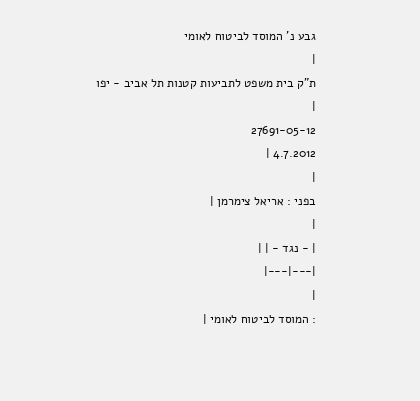גבע נ' המוסד לביטוח לאומי
|
ת"ק בית משפט לתביעות קטנות תל אביב - יפו |
27691-05-12
4.7.2012 |
|
בפני : אריאל צימרמן |
|
| - נגד - | |
|---|---|
|
: המוסד לביטוח לאומי |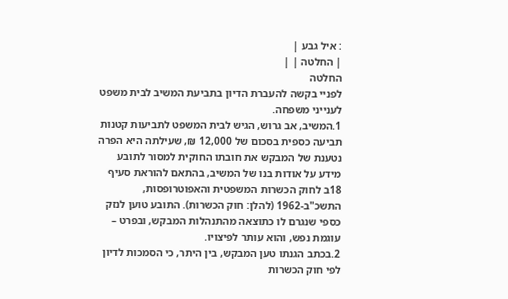: איל גבע |
| החלטה | |
החלטה
לפניי בקשה להעברת הדיון בתביעת המשיב לבית משפט לענייני משפחה.
1.המשיב, אב גרוש, הגיש לבית המשפט לתביעות קטנות תביעה כספית בסכום של 12,000 ₪, שעילתה היא הפרה נטענת של המבקש את חובתו החוקית למסור לתובע מידע על אודות בנו של המשיב, בהתאם להוראת סעיף 18ב לחוק הכשרות המשפטית והאפוטרופסות, התשכ"ב-1962 (להלן: חוק הכשרות). התובע טוען לנזק כספי שנגרם לו כתוצאה מהתנהלות המבקש, ובפרט – עוגמת נפש, והוא עותר לפיצויו.
2.בכתב הגנתו טען המבקש, בין היתר, כי הסמכות לדיון לפי חוק הכשרות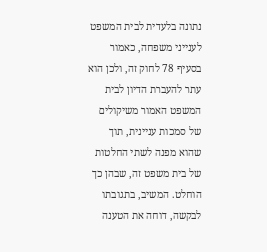נתונה בלעדית לבית המשפט לענייני משפחה, כאמור בסעיף 78 לחוק זה, ולכן הוא עתר להעברת הדיון לבית המשפט האמור משיקולים של סמכות עניינית, תוך שהוא מפנה לשתי החלטות של בית משפט זה, שבהן כך הוחלט. המשיב, בתגובתו לבקשה, דוחה את הטענה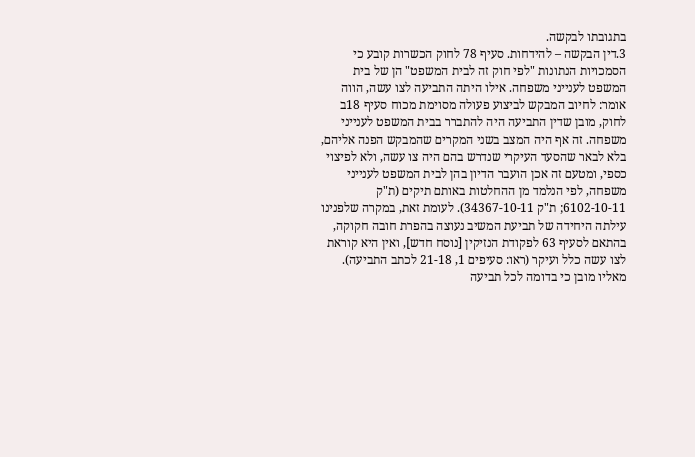בתגובתו לבקשה.
3.דין הבקשה – להידחות. סעיף 78 לחוק הכשרות קובע כי הסמכויות הנתונות "לפי חוק זה לבית המשפט" הן של בית המשפט לענייני משפחה. אילו היתה התביעה לצו עשה, הווה אומר: לחיוב המבקש לביצוע פעולה מסוימת מכוח סעיף 18ב לחוק, מובן שדין התביעה היה להתברר בבית המשפט לענייני משפחה. זה אף היה המצב בשני המקרים שהמבקש הפנה אליהם, בלא לבאר שהסעד העיקרי שנדרש בהם היה צו עשה, ולא לפיצוי כספי, ומטעם זה אכן הועבר הדיון בהן לבית המשפט לענייני משפחה, לפי הנלמד מן ההחלטות באותם תיקים (ת"ק 6102-10-11; ת"ק 34367-10-11). לעומת זאת, במקרה שלפנינו עילתה היחידה של תביעת המשיב נעוצה בהפרת חובה חקוקה, בהתאם לסעיף 63 לפקודת הנזיקין [נוסח חדש], ואין היא קוראת לצו עשה כלל ועיקר (ראו: סעיפים 1, 21-18 לכתב התביעה). מאליו מובן כי בדומה לכל תביעה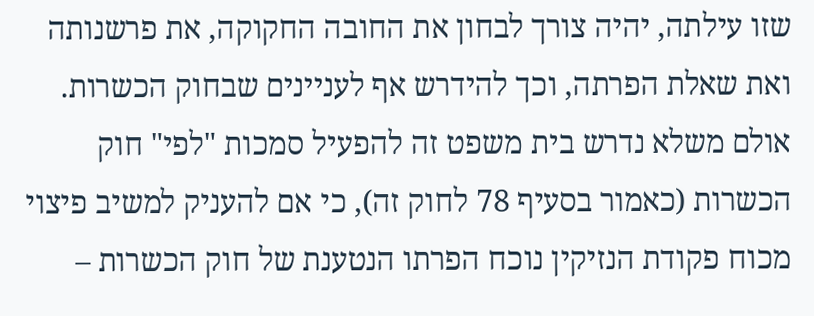שזו עילתה, יהיה צורך לבחון את החובה החקוקה, את פרשנותה ואת שאלת הפרתה, וכך להידרש אף לעניינים שבחוק הכשרות. אולם משלא נדרש בית משפט זה להפעיל סמכות "לפי" חוק הכשרות (כאמור בסעיף 78 לחוק זה), כי אם להעניק למשיב פיצוי מכוח פקודת הנזיקין נוכח הפרתו הנטענת של חוק הכשרות –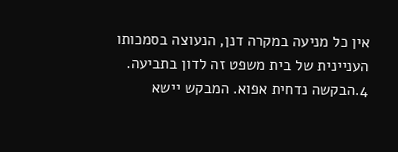אין כל מניעה במקרה דנן, הנעוצה בסמכותו העניינית של בית משפט זה לדון בתביעה.
4.הבקשה נדחית אפוא. המבקש יישא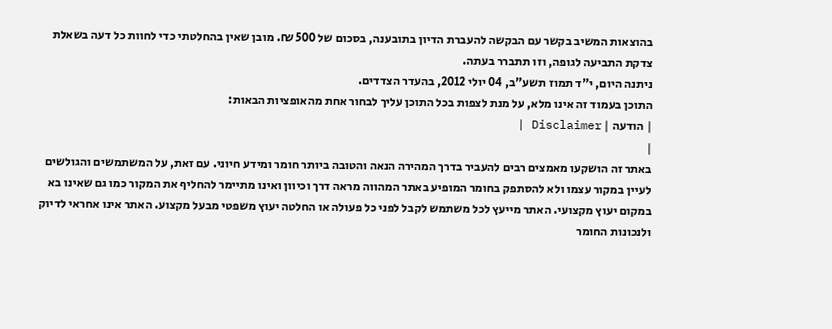בהוצאות המשיב בקשר עם הבקשה להעברת הדיון בתובענה, בסכום של 500 ₪. מובן שאין בהחלטתי כדי לחוות כל דעה בשאלת צדקת התביעה לגופה, וזו תתברר בעתה.
ניתנה היום, י"ד תמוז תשע"ב, 04 יולי 2012, בהעדר הצדדים.
התוכן בעמוד זה אינו מלא, על מנת לצפות בכל התוכן עליך לבחור אחת מהאופציות הבאות:
| הודעה | Disclaimer |
|
באתר זה הושקעו מאמצים רבים להעביר בדרך המהירה הנאה והטובה ביותר חומר ומידע חיוני. עם זאת, על המשתמשים והגולשים לעיין במקור עצמו ולא להסתפק בחומר המופיע באתר המהווה מראה דרך וכיוון ואינו מתיימר להחליף את המקור כמו גם שאינו בא במקום יעוץ מקצועי. האתר מייעץ לכל משתמש לקבל לפני כל פעולה או החלטה יעוץ משפטי מבעל מקצוע. האתר אינו אחראי לדיוק ולנכונות החומר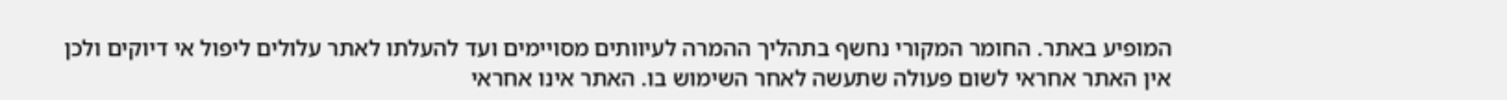המופיע באתר. החומר המקורי נחשף בתהליך ההמרה לעיוותים מסויימים ועד להעלתו לאתר עלולים ליפול אי דיוקים ולכן אין האתר אחראי לשום פעולה שתעשה לאחר השימוש בו. האתר אינו אחראי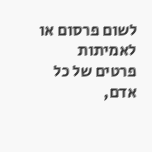לשום פרסום או לאמיתות פרטים של כל אדם,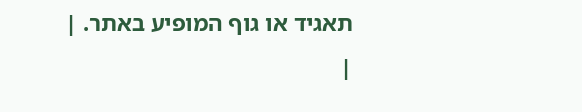תאגיד או גוף המופיע באתר. |
|